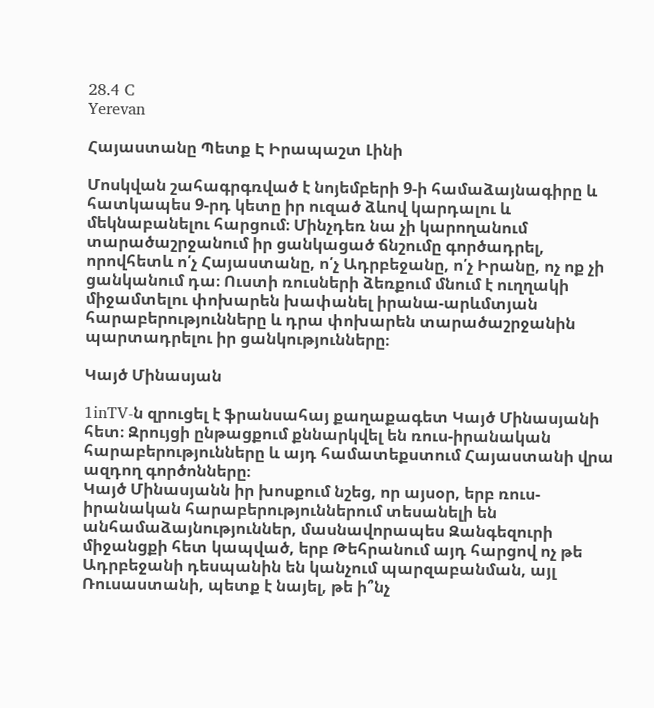28.4 C
Yerevan

Հայաստանը Պետք Է Իրապաշտ Լինի

Մոսկվան շահագրգռված է նոյեմբերի 9‑ի համաձայնագիրը և հատկապես 9‑րդ կետը իր ուզած ձևով կարդալու և մեկնաբանելու հարցում։ Մինչդեռ նա չի կարողանում տարածաշրջանում իր ցանկացած ճնշումը գործադրել, որովհետև ո՛չ Հայաստանը, ո՛չ Ադրբեջանը, ո՛չ Իրանը, ոչ ոք չի ցանկանում դա։ Ուստի ռուսների ձեռքում մնում է ուղղակի միջամտելու փոխարեն խափանել իրանա-արևմտյան հարաբերությունները և դրա փոխարեն տարածաշրջանին պարտադրելու իր ցանկությունները։

Կայծ Մինասյան

1inTV‑ն զրուցել է ֆրանսահայ քաղաքագետ Կայծ Մինասյանի հետ։ Զրույցի ընթացքում քննարկվել են ռուս-իրանական հարաբերությունները և այդ համատեքստում Հայաստանի վրա ազդող գործոնները։
Կայծ Մինասյանն իր խոսքում նշեց, որ այսօր, երբ ռուս-իրանական հարաբերություններում տեսանելի են անհամաձայնություններ, մասնավորապես Զանգեզուրի միջանցքի հետ կապված, երբ Թեհրանում այդ հարցով ոչ թե Ադրբեջանի դեսպանին են կանչում պարզաբանման, այլ Ռուսաստանի, պետք է նայել, թե ի՞նչ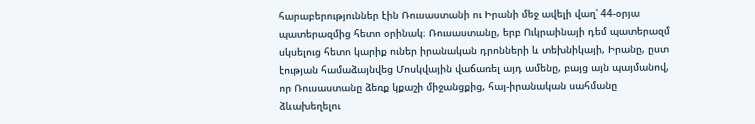հարաբերություններ էին Ռուսաստանի ու Իրանի մեջ ավելի վաղ՝ 44-օրյա պատերազմից հետո օրինակ։ Ռուսաստանը, երբ Ուկրաինայի դեմ պատերազմ սկսելուց հետո կարիք ուներ իրանական դրոնների և տեխնիկայի, Իրանը, ըստ էության համաձայնվեց Մոսկվային վաճառել այդ ամենը, բայց այն պայմանով, որ Ռուսաստանը ձեռք կքաշի միջանցքից, հայ-իրանական սահմանը ձևախեղելու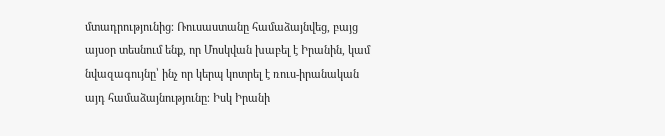մտադրությունից։ Ռուսաստանը համաձայնվեց, բայց այսօր տեսնում ենք, որ Մոսկվան խաբել է Իրանին, կամ նվազագույնը՝ ինչ որ կերպ կոտրել է ռուս-իրանական այդ համաձայնությունը։ Իսկ Իրանի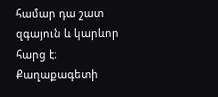համար դա շատ զգայուն և կարևոր հարց է։
Քաղաքագետի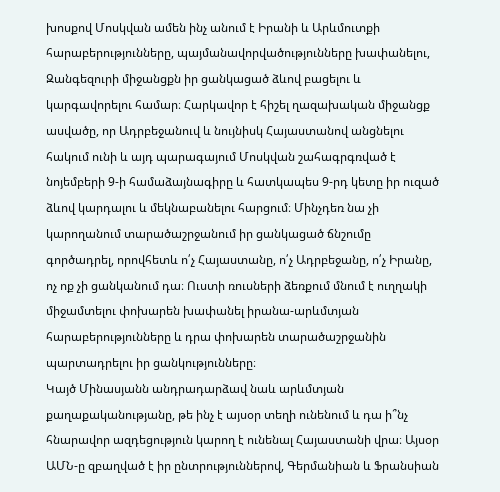խոսքով Մոսկվան ամեն ինչ անում է Իրանի և Արևմուտքի հարաբերությունները, պայմանավորվածությունները խափանելու, Զանգեզուրի միջանցքն իր ցանկացած ձևով բացելու և կարգավորելու համար։ Հարկավոր է հիշել ղազախական միջանցք ասվածը, որ Ադրբեջանուվ և նույնիսկ Հայաստանով անցնելու հակում ունի և այդ պարագայում Մոսկվան շահագրգռված է նոյեմբերի 9‑ի համաձայնագիրը և հատկապես 9‑րդ կետը իր ուզած ձևով կարդալու և մեկնաբանելու հարցում։ Մինչդեռ նա չի կարողանում տարածաշրջանում իր ցանկացած ճնշումը գործադրել, որովհետև ո՛չ Հայաստանը, ո՛չ Ադրբեջանը, ո՛չ Իրանը, ոչ ոք չի ցանկանում դա։ Ուստի ռուսների ձեռքում մնում է ուղղակի միջամտելու փոխարեն խափանել իրանա-արևմտյան հարաբերությունները և դրա փոխարեն տարածաշրջանին պարտադրելու իր ցանկությունները։
Կայծ Մինասյանն անդրադարձավ նաև արևմտյան քաղաքականությանը, թե ինչ է այսօր տեղի ունենում և դա ի՞նչ հնարավոր ազդեցություն կարող է ունենալ Հայաստանի վրա։ Այսօր ԱՄՆ‑ը զբաղված է իր ընտրություններով, Գերմանիան և Ֆրանսիան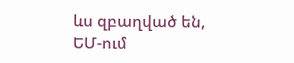ևս զբաղված են, ԵՄ-ում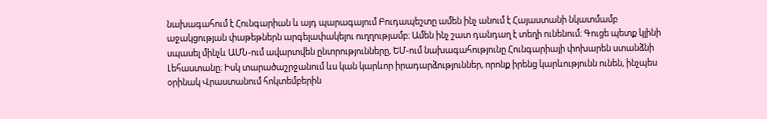նախագահում է Հունգարիան և այդ պարագայում Բուդապեշտը ամեն ինչ անում է Հայաստանի նկատմամբ աջակցության փաթեթներն արգելափակելու ուղղությամբ։ Ամեն ինչ շատ դանդաղ է տեղի ունենում։ Գուցե պետք կլինի սպասել մինչև ԱՄՆ-ում ավարտվեն ընտրությունները, ԵՄ-ում նախագահությունը Հունգարիայի փոխարեն ստանձնի Լեհաստանը։ Իսկ տարածաշրջանում ևս կան կարևոր իրադարձություններ, որոնք իրենց կարևությունն ունեն, ինչպես օրինակ Վրաստանում հոկտեմբերին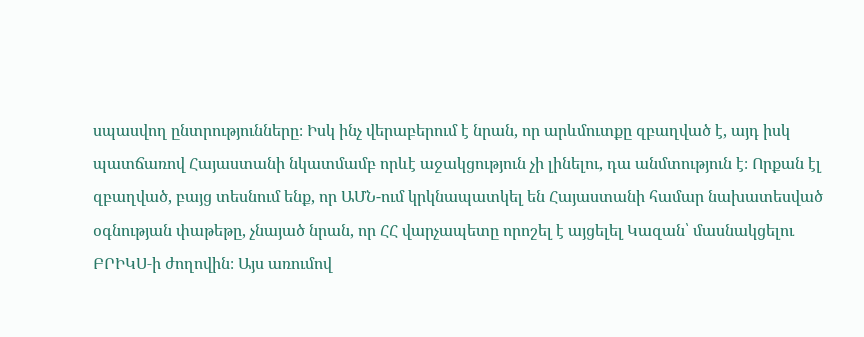սպասվող ընտրությունները։ Իսկ ինչ վերաբերում է նրան, որ արևմուտքը զբաղված է, այդ իսկ պատճառով Հայաստանի նկատմամբ որևէ աջակցություն չի լինելու, դա անմտություն է։ Որքան էլ զբաղված, բայց տեսնում ենք, որ ԱՄՆ-ում կրկնապատկել են Հայաստանի համար նախատեսված օգնության փաթեթը, չնայած նրան, որ ՀՀ վարչապետը որոշել է այցելել Կազան՝ մասնակցելու ԲՐԻԿՍ‑ի ժողովին։ Այս առումով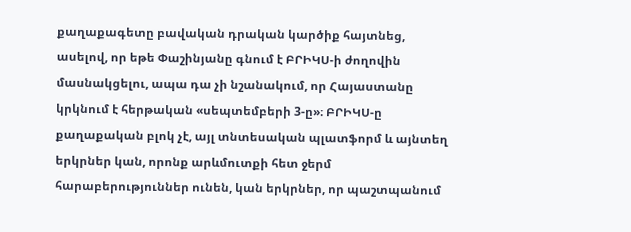քաղաքագետը բավական դրական կարծիք հայտնեց, ասելով, որ եթե Փաշինյանը գնում է ԲՐԻԿՍ‑ի ժողովին մասնակցելու, ապա դա չի նշանակում, որ Հայաստանը կրկնում է հերթական «սեպտեմբերի 3‑ը»։ ԲՐԻԿՍ‑ը քաղաքական բլոկ չէ, այլ տնտեսական պլատֆորմ և այնտեղ երկրներ կան, որոնք արևմուտքի հետ ջերմ հարաբերություններ ունեն, կան երկրներ, որ պաշտպանում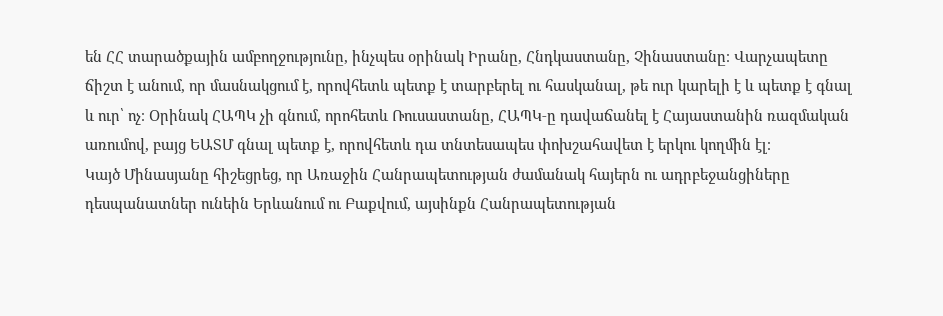են ՀՀ տարածքային ամբողջությունը, ինչպես օրինակ Իրանը, Հնդկաստանը, Չինաստանը։ Վարչապետը ճիշտ է անում, որ մասնակցում է, որովհետև պետք է տարբերել ու հասկանալ, թե ուր կարելի է և պետք է գնալ և ուր՝ ոչ։ Օրինակ ՀԱՊԿ չի գնում, որոհետև Ռուսաստանը, ՀԱՊԿ‑ը դավաճանել է Հայաստանին ռազմական առումով, բայց ԵԱՏՄ գնալ պետք է, որովհետև դա տնտեսապես փոխշահավետ է երկու կողմին էլ։
Կայծ Մինասյանը հիշեցրեց, որ Առաջին Հանրապետության ժամանակ հայերն ու ադրբեջանցիները դեսպանատներ ունեին Երևանում ու Բաքվում, այսինքն Հանրապետության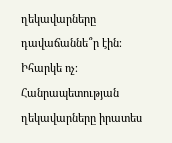ղեկավարները դավաճաննե՞ր էին։ Իհարկե ոչ։ Հանրապետության ղեկավարները իրատես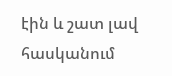էին և շատ լավ հասկանում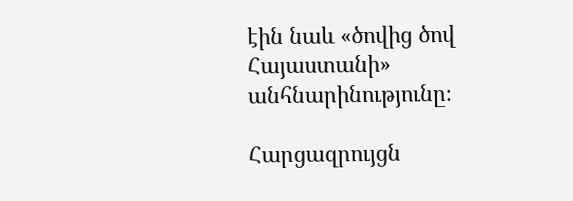էին նաև «ծովից ծով Հայաստանի» անհնարինությունը։

Հարցազրույցն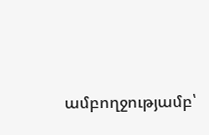ամբողջությամբ՝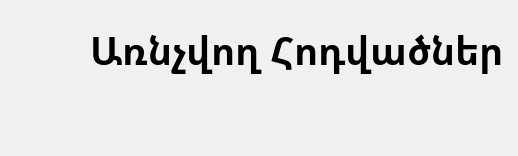Առնչվող Հոդվածներ